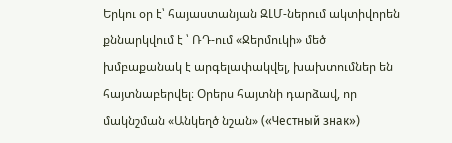Երկու օր է՝ հայաստանյան ԶԼՄ-ներում ակտիվորեն քննարկվում է ՝ ՌԴ-ում «Ջերմուկի» մեծ խմբաքանակ է արգելափակվել, խախտումներ են հայտնաբերվել։ Օրերս հայտնի դարձավ, որ մակնշման «Անկեղծ նշան» («Честный знак»)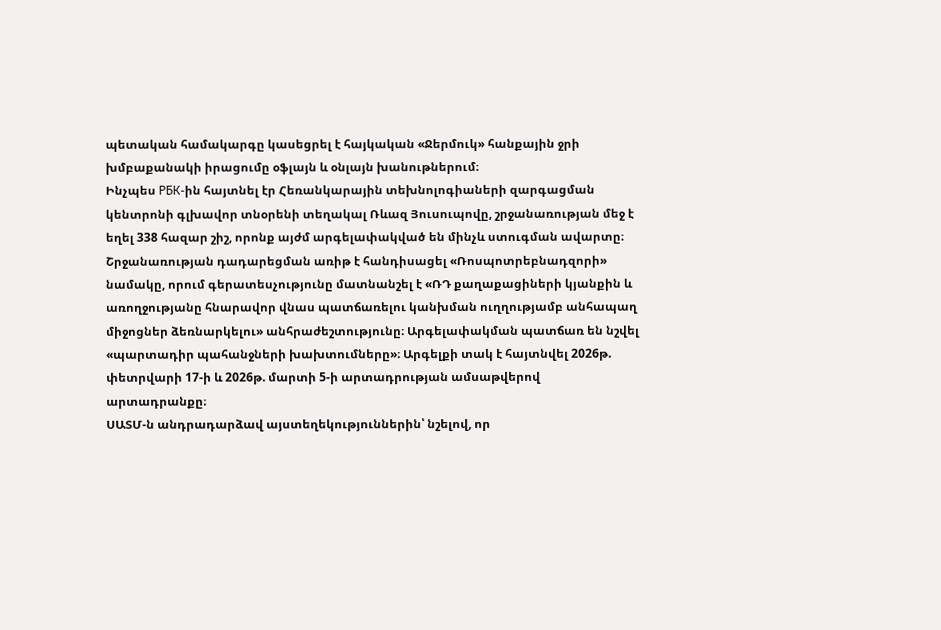պետական համակարգը կասեցրել է հայկական «Ջերմուկ» հանքային ջրի խմբաքանակի իրացումը օֆլայն և օնլայն խանութներում։
Ինչպես РБК-ին հայտնել էր Հեռանկարային տեխնոլոգիաների զարգացման կենտրոնի գլխավոր տնօրենի տեղակալ Ռևազ Յուսուպովը, շրջանառության մեջ է եղել 338 հազար շիշ, որոնք այժմ արգելափակված են մինչև ստուգման ավարտը։
Շրջանառության դադարեցման առիթ է հանդիսացել «Ռոսպոտրեբնադզորի» նամակը, որում գերատեսչությունը մատնանշել է «ՌԴ քաղաքացիների կյանքին և առողջությանը հնարավոր վնաս պատճառելու կանխման ուղղությամբ անհապաղ միջոցներ ձեռնարկելու» անհրաժեշտությունը։ Արգելափակման պատճառ են նշվել «պարտադիր պահանջների խախտումները»։ Արգելքի տակ է հայտնվել 2026թ. փետրվարի 17-ի և 2026թ. մարտի 5-ի արտադրության ամսաթվերով արտադրանքը։
ՍԱՏՄ-ն անդրադարձավ այստեղեկություններին՝ նշելով, որ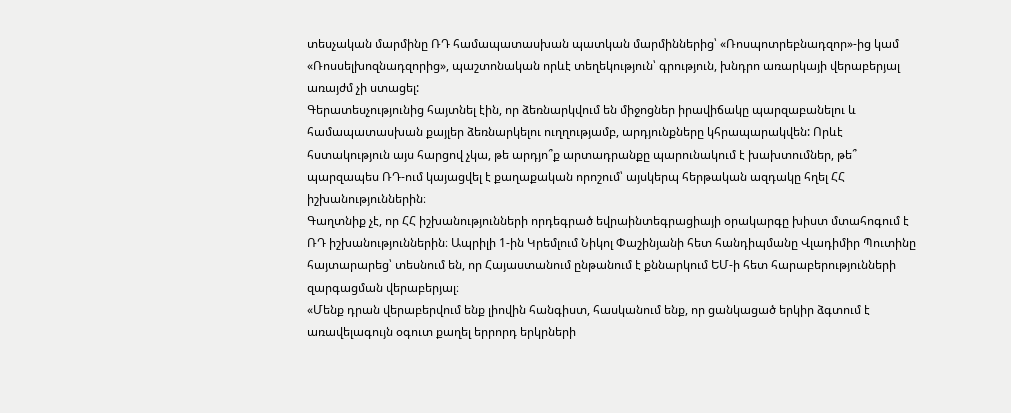տեսչական մարմինը ՌԴ համապատասխան պատկան մարմիններից՝ «Ռոսպոտրեբնադզոր»-ից կամ «Ռոսսելխոզնադզորից», պաշտոնական որևէ տեղեկություն՝ գրություն, խնդրո առարկայի վերաբերյալ առայժմ չի ստացել:
Գերատեսչությունից հայտնել էին, որ ձեռնարկվում են միջոցներ իրավիճակը պարզաբանելու և համապատասխան քայլեր ձեռնարկելու ուղղությամբ, արդյունքները կհրապարակվեն: Որևէ հստակություն այս հարցով չկա, թե արդյո՞ք արտադրանքը պարունակում է խախտումներ, թե՞ պարզապես ՌԴ-ում կայացվել է քաղաքական որոշում՝ այսկերպ հերթական ազդակը հղել ՀՀ իշխանություններին։
Գաղտնիք չէ, որ ՀՀ իշխանությունների որդեգրած եվրաինտեգրացիայի օրակարգը խիստ մտահոգում է ՌԴ իշխանություններին։ Ապրիլի 1-ին Կրեմլում Նիկոլ Փաշինյանի հետ հանդիպմանը Վլադիմիր Պուտինը հայտարարեց՝ տեսնում են, որ Հայաստանում ընթանում է քննարկում ԵՄ-ի հետ հարաբերությունների զարգացման վերաբերյալ։
«Մենք դրան վերաբերվում ենք լիովին հանգիստ, հասկանում ենք, որ ցանկացած երկիր ձգտում է առավելագույն օգուտ քաղել երրորդ երկրների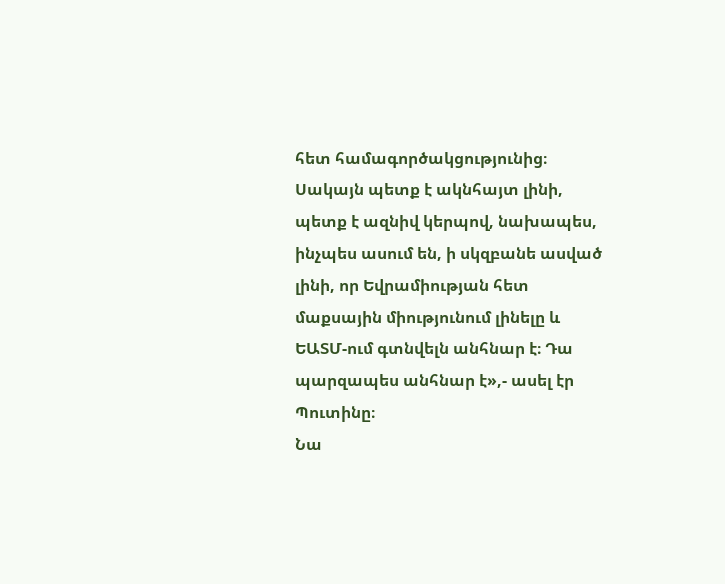հետ համագործակցությունից։ Սակայն պետք է ակնհայտ լինի, պետք է ազնիվ կերպով, նախապես, ինչպես ասում են, ի սկզբանե ասված լինի, որ Եվրամիության հետ մաքսային միությունում լինելը և ԵԱՏՄ-ում գտնվելն անհնար է։ Դա պարզապես անհնար է»,- ասել էր Պուտինը։
Նա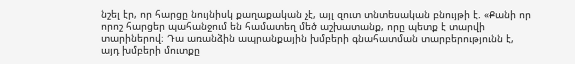նշել էր, որ հարցը նույնիսկ քաղաքական չէ, այլ զուտ տնտեսական բնույթի է. «Քանի որ որոշ հարցեր պահանջում են համատեղ մեծ աշխատանք, որը պետք է տարվի տարիներով։ Դա առանձին ապրանքային խմբերի գնահատման տարբերությունն է, այդ խմբերի մուտքը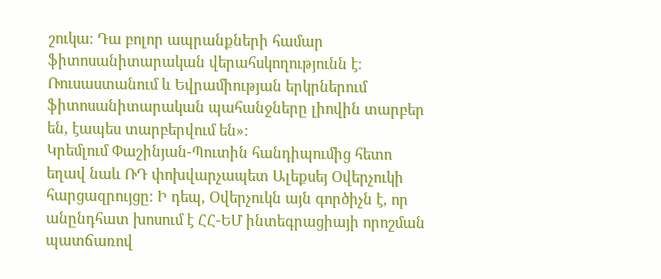շուկա։ Դա բոլոր ապրանքների համար ֆիտոսանիտարական վերահսկողությունն է։ Ռուսաստանում և Եվրամիության երկրներում ֆիտոսանիտարական պահանջները լիովին տարբեր են, էապես տարբերվում են»:
Կրեմլում Փաշինյան-Պուտին հանդիպումից հետո եղավ նաև ՌԴ փոխվարչապետ Ալեքսեյ Օվերչուկի հարցազրույցը։ Ի դեպ, Օվերչուկն այն գործիչն է, որ անընդհատ խոսում է ՀՀ-ԵՄ ինտեգրացիայի որոշման պատճառով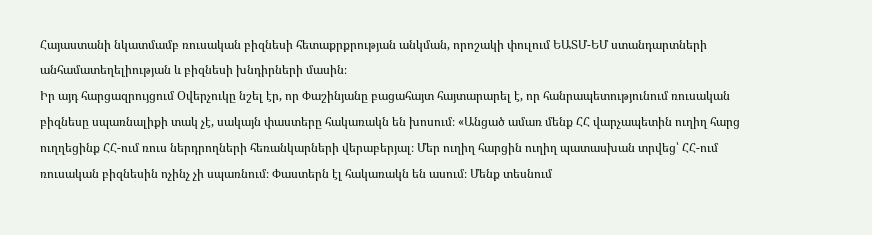Հայաստանի նկատմամբ ռուսական բիզնեսի հետաքրքրության անկման, որոշակի փուլում ԵԱՏՄ-ԵՄ ստանդարտների անհամատեղելիության և բիզնեսի խնդիրների մասին։
Իր այդ հարցազրույցում Օվերչուկը նշել էր, որ Փաշինյանը բացահայտ հայտարարել է, որ հանրապետությունում ռուսական բիզնեսը սպառնալիքի տակ չէ, սակայն փաստերը հակառակն են խոսում։ «Անցած ամառ մենք ՀՀ վարչապետին ուղիղ հարց ուղղեցինք ՀՀ-ում ռուս ներդրողների հեռանկարների վերաբերյալ։ Մեր ուղիղ հարցին ուղիղ պատասխան տրվեց՝ ՀՀ-ում ռուսական բիզնեսին ոչինչ չի սպառնում։ Փաստերն էլ հակառակն են ասում։ Մենք տեսնում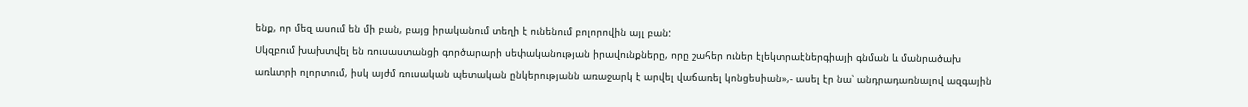ենք, որ մեզ ասում են մի բան, բայց իրականում տեղի է ունենում բոլորովին այլ բան:
Սկզբում խախտվել են ռուսաստանցի գործարարի սեփականության իրավունքները, որը շահեր ուներ էլեկտրաէներգիայի գնման և մանրածախ առևտրի ոլորտում, իսկ այժմ ռուսական պետական ընկերությանն առաջարկ է արվել վաճառել կոնցեսիան»,- ասել էր նա՝ անդրադառնալով ազգային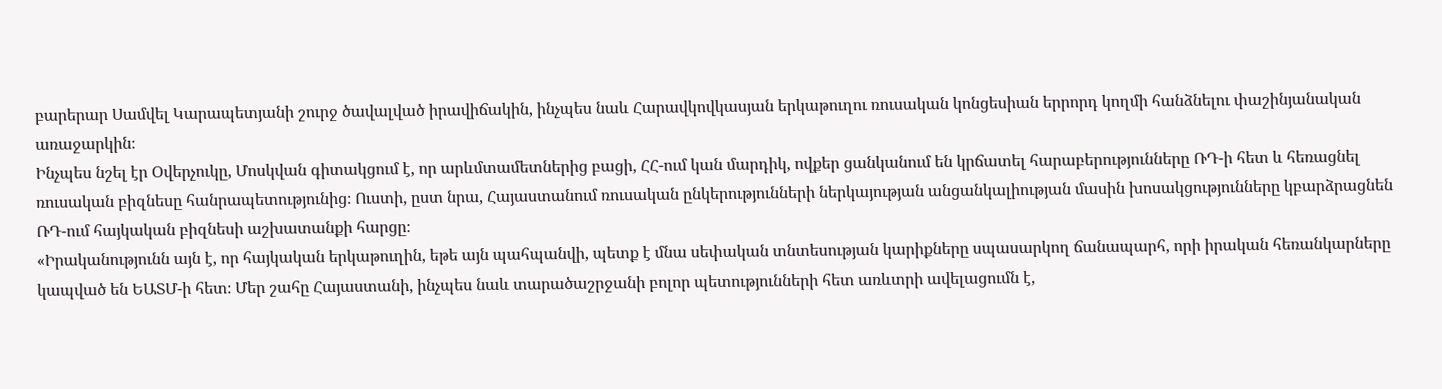բարերար Սամվել Կարապետյանի շուրջ ծավալված իրավիճակին, ինչպես նաև Հարավկովկասյան երկաթուղու ռուսական կոնցեսիան երրորդ կողմի հանձնելու փաշինյանական առաջարկին։
Ինչպես նշել էր Օվերչուկը, Մոսկվան գիտակցում է, որ արևմտամետներից բացի, ՀՀ-ում կան մարդիկ, ովքեր ցանկանում են կրճատել հարաբերությունները ՌԴ-ի հետ և հեռացնել ռուսական բիզնեսը հանրապետությունից։ Ուստի, ըստ նրա, Հայաստանում ռուսական ընկերությունների ներկայության անցանկալիության մասին խոսակցությունները կբարձրացնեն ՌԴ-ում հայկական բիզնեսի աշխատանքի հարցը։
«Իրականությունն այն է, որ հայկական երկաթուղին, եթե այն պահպանվի, պետք է մնա սեփական տնտեսության կարիքները սպասարկող ճանապարհ, որի իրական հեռանկարները կապված են ԵԱՏՄ-ի հետ։ Մեր շահը Հայաստանի, ինչպես նաև տարածաշրջանի բոլոր պետությունների հետ առևտրի ավելացումն է,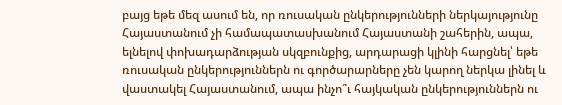բայց եթե մեզ ասում են, որ ռուսական ընկերությունների ներկայությունը Հայաստանում չի համապատասխանում Հայաստանի շահերին, ապա, ելնելով փոխադարձության սկզբունքից, արդարացի կլինի հարցնել՝ եթե ռուսական ընկերություններն ու գործարարները չեն կարող ներկա լինել և վաստակել Հայաստանում, ապա ինչո՞ւ հայկական ընկերություններն ու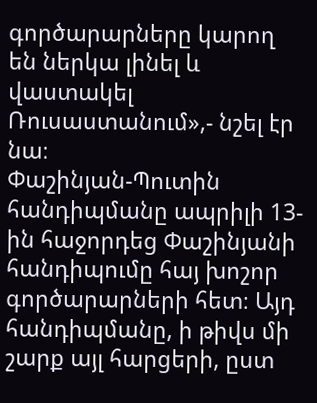գործարարները կարող են ներկա լինել և վաստակել Ռուսաստանում»,- նշել էր նա։
Փաշինյան-Պուտին հանդիպմանը ապրիլի 13-ին հաջորդեց Փաշինյանի հանդիպումը հայ խոշոր գործարարների հետ։ Այդ հանդիպմանը, ի թիվս մի շարք այլ հարցերի, ըստ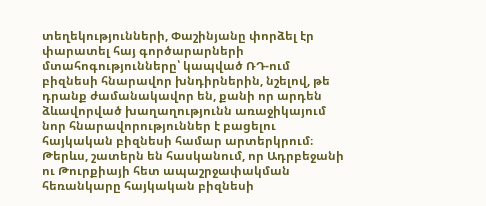տեղեկությունների, Փաշինյանը փորձել էր փարատել հայ գործարարների մտահոգությունները՝ կապված ՌԴ-ում բիզնեսի հնարավոր խնդիրներին, նշելով, թե դրանք ժամանակավոր են, քանի որ արդեն ձևավորված խաղաղությունն առաջիկայում նոր հնարավորություններ է բացելու հայկական բիզնեսի համար արտերկրում։
Թերևս, շատերն են հասկանում, որ Ադրբեջանի ու Թուրքիայի հետ ապաշրջափակման հեռանկարը հայկական բիզնեսի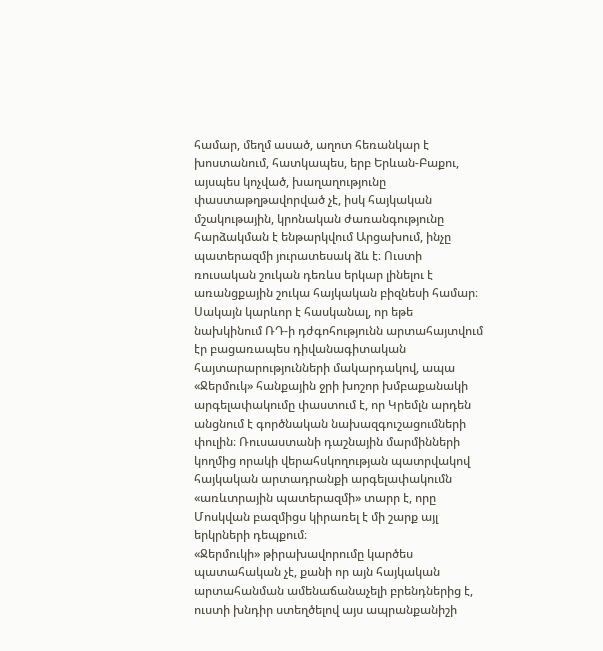համար, մեղմ ասած, աղոտ հեռանկար է խոստանում, հատկապես, երբ Երևան-Բաքու, այսպես կոչված, խաղաղությունը փաստաթղթավորված չէ, իսկ հայկական մշակութային, կրոնական ժառանգությունը հարձակման է ենթարկվում Արցախում, ինչը պատերազմի յուրատեսակ ձև է։ Ուստի ռուսական շուկան դեռևս երկար լինելու է առանցքային շուկա հայկական բիզնեսի համար։
Սակայն կարևոր է հասկանալ, որ եթե նախկինում ՌԴ-ի դժգոհությունն արտահայտվում էր բացառապես դիվանագիտական հայտարարությունների մակարդակով, ապա «Ջերմուկ» հանքային ջրի խոշոր խմբաքանակի արգելափակումը փաստում է, որ Կրեմլն արդեն անցնում է գործնական նախազգուշացումների փուլին։ Ռուսաստանի դաշնային մարմինների կողմից որակի վերահսկողության պատրվակով հայկական արտադրանքի արգելափակումն «առևտրային պատերազմի» տարր է, որը Մոսկվան բազմիցս կիրառել է մի շարք այլ երկրների դեպքում։
«Ջերմուկի» թիրախավորումը կարծես պատահական չէ, քանի որ այն հայկական արտահանման ամենաճանաչելի բրենդներից է, ուստի խնդիր ստեղծելով այս ապրանքանիշի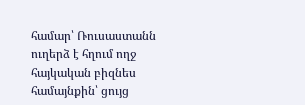համար՝ Ռուսաստանն ուղերձ է հղում ողջ հայկական բիզնես համայնքին՝ ցույց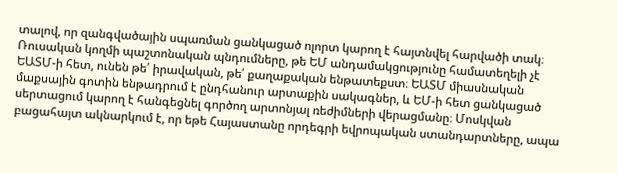տալով, որ զանգվածային սպառման ցանկացած ոլորտ կարող է հայտնվել հարվածի տակ։
Ռուսական կողմի պաշտոնական պնդումները, թե ԵՄ անդամակցությունը համատեղելի չէ ԵԱՏՄ-ի հետ, ունեն թե՛ իրավական, թե՛ քաղաքական ենթատեքստ։ ԵԱՏՄ միասնական մաքսային գոտին ենթադրում է ընդհանուր արտաքին սակագներ, և ԵՄ-ի հետ ցանկացած սերտացում կարող է հանգեցնել գործող արտոնյալ ռեժիմների վերացմանը։ Մոսկվան բացահայտ ակնարկում է, որ եթե Հայաստանը որդեգրի եվրոպական ստանդարտները, ապա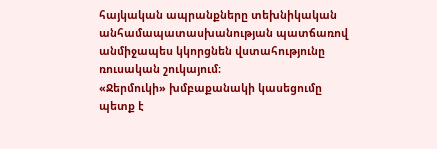հայկական ապրանքները տեխնիկական անհամապատասխանության պատճառով անմիջապես կկորցնեն վստահությունը ռուսական շուկայում։
«Ջերմուկի» խմբաքանակի կասեցումը պետք է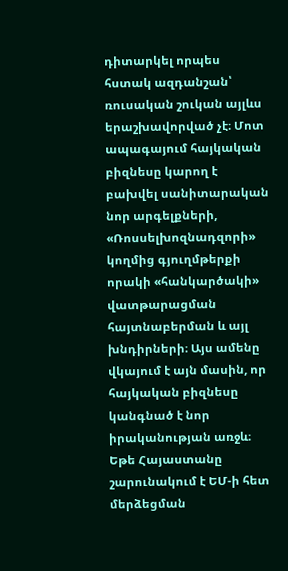դիտարկել որպես հստակ ազդանշան՝ ռուսական շուկան այլևս երաշխավորված չէ։ Մոտ ապագայում հայկական բիզնեսը կարող է բախվել սանիտարական նոր արգելքների, «Ռոսսելխոզնադզորի» կողմից գյուղմթերքի որակի «հանկարծակի» վատթարացման հայտնաբերման և այլ խնդիրների։ Այս ամենը վկայում է այն մասին, որ հայկական բիզնեսը կանգնած է նոր իրականության առջև։ Եթե Հայաստանը շարունակում է ԵՄ-ի հետ մերձեցման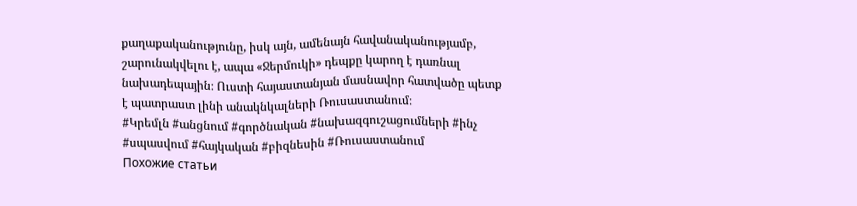քաղաքականությունը, իսկ այն, ամենայն հավանականությամբ, շարունակվելու է, ապա «Ջերմուկի» դեպքը կարող է դառնալ նախադեպային։ Ուստի հայաստանյան մասնավոր հատվածը պետք է պատրաստ լինի անակնկալների Ռուսաստանում։
#Կրեմլն #անցնում #գործնական #նախազգուշացումների #ինչ #սպասվում #հայկական #բիզնեսին #Ռուսաստանում
Похожие статьи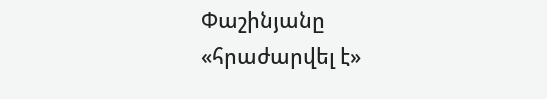Փաշինյանը «հրաժարվել է»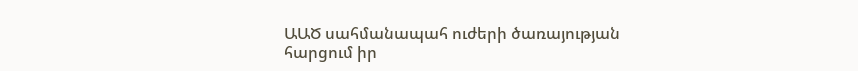ԱԱԾ սահմանապահ ուժերի ծառայության հարցում իր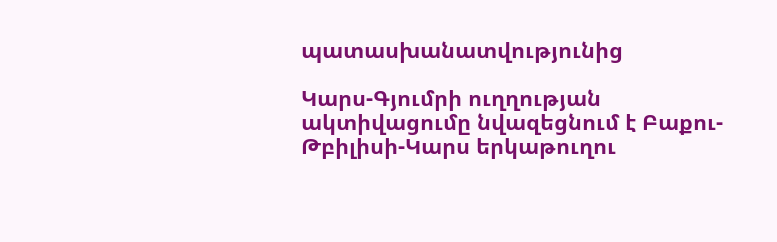պատասխանատվությունից

Կարս-Գյումրի ուղղության ակտիվացումը նվազեցնում է Բաքու-Թբիլիսի-Կարս երկաթուղու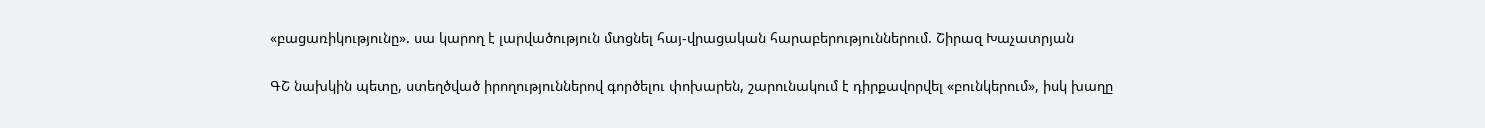«բացառիկությունը». սա կարող է լարվածություն մտցնել հայ-վրացական հարաբերություններում. Շիրազ Խաչատրյան

ԳՇ նախկին պետը, ստեղծված իրողություններով գործելու փոխարեն, շարունակում է դիրքավորվել «բունկերում», իսկ խաղը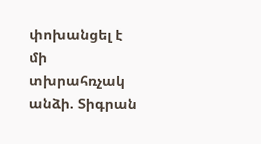փոխանցել է մի տխրահռչակ անձի. Տիգրան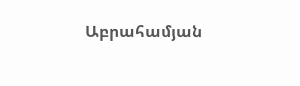Աբրահամյան